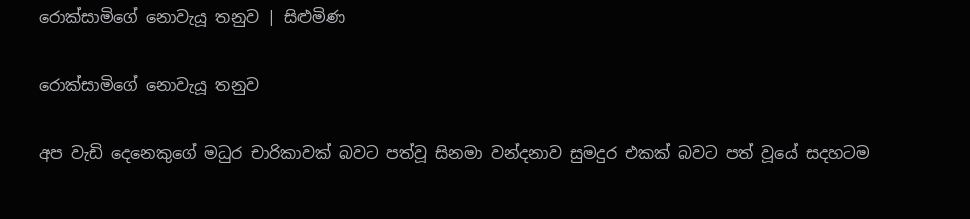රොක්සාමිගේ නොවැයූ තනුව | සිළුමිණ

රොක්සාමිගේ නොවැයූ තනුව

අප වැඩි දෙනෙකුගේ මධුර චාරිකාවක් බවට පත්වූ සිනමා වන්දනාව සුමදුර එකක් බවට පත් වූයේ සදහටම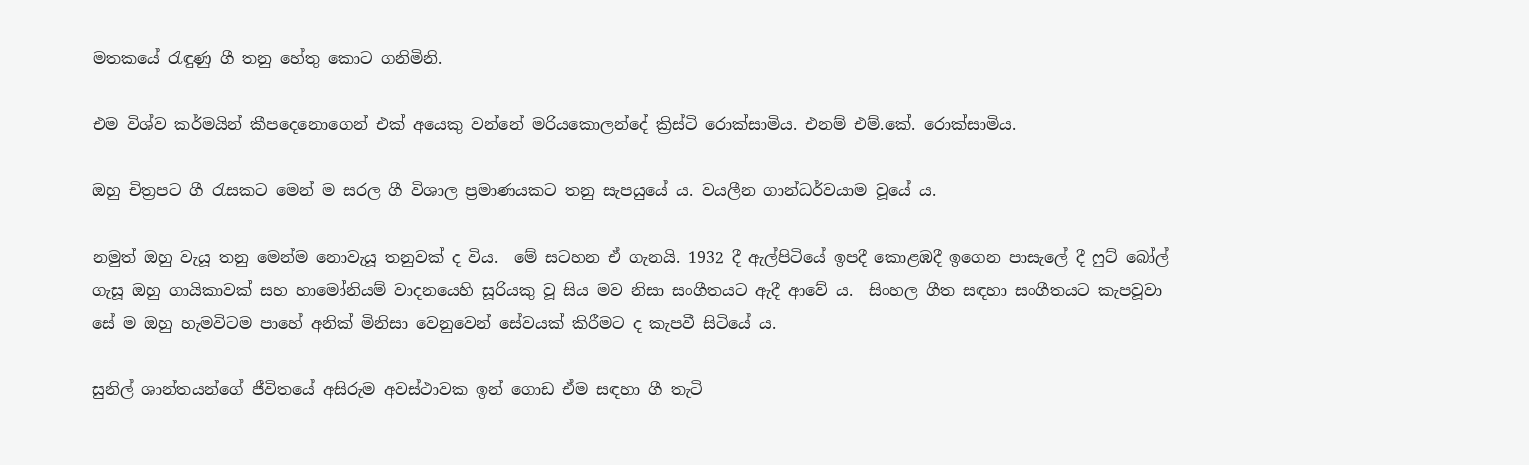මතකයේ රැඳුණු ගී තනු හේතු කොට ගනිමිනි.

එම විශ්ව කර්මයින් කීපදෙනොගෙන් එක් අයෙකු වන්නේ මරියකොලන්දේ ක්‍රිස්ටි රොක්සාමිය. එනම් එම්.කේ. රොක්සාමිය.

ඔහු චිත්‍රපට ගී රැසකට මෙන් ම සරල ගී විශාල ප්‍රමාණයකට තනු සැපයුයේ ය. වයලීන ගාන්ධර්වයාම වූයේ ය.

නමුත් ඔහු වැයූ තනු මෙන්ම නොවැයූ තනුවක් ද විය.  මේ සටහන ඒ ගැනයි. 1932 දී ඇල්පිටියේ ඉපදී කොළඹදී ඉගෙන පාසැලේ දී ෆුට් බෝල් ගැසූ ඔහු ගායිකාවක් සහ හාමෝනියම් වාදනයෙහි සූරියකු වූ සිය මව නිසා සංගීතයට ඇදී ආවේ ය.  සිංහල ගීත සඳහා සංගීතයට කැපවූවා සේ ම ඔහු හැමවිටම පාහේ අනික් මිනිසා වෙනුවෙන් සේවයක් කිරීමට ද කැපවී සිටියේ ය.

සුනිල් ශාන්තයන්ගේ ජීවිතයේ අසිරුම අවස්ථාවක ඉන් ගොඩ ඒම සඳහා ගී තැටි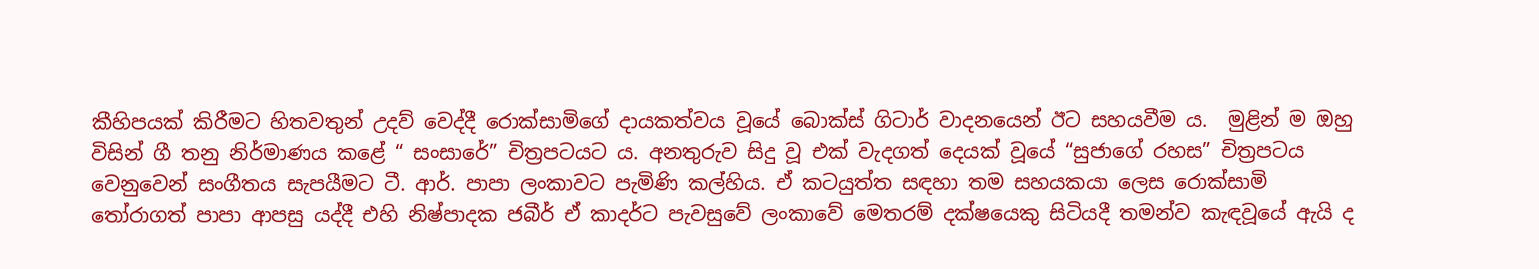කීහිපයක් කිරීමට හිතවතුන් උදව් වෙද්දී රොක්සාමිගේ දායකත්වය වූයේ බොක්ස් ගිටාර් වාදනයෙන් ඊට සහයවීම ය.  මුළින් ම ඔහු විසින් ගී තනු නිර්මාණය කළේ “ සංසාරේ” චිත්‍රපටයට ය. අනතුරුව සිදු වූ එක් වැදගත් දෙයක් වූයේ “සුජාගේ රහස” චිත්‍රපටය වෙනුවෙන් සංගීතය සැපයීමට ටී. ආර්. පාපා ලංකාවට පැමිණි කල්හිය. ඒ කටයුත්ත සඳහා තම සහයකයා ලෙස රොක්සාමි තෝරාගත් පාපා ආපසු යද්දී එහි නිෂ්පාදක ජබීර් ඒ කාදර්ට පැවසුවේ ලංකාවේ මෙතරම් දක්ෂයෙකු සිටියදී තමන්ව කැඳවූයේ ඇයි ද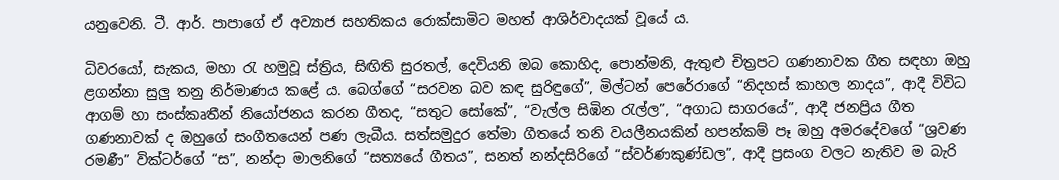යනුවෙනි. ටී. ආර්. පාපාගේ ඒ අව්‍යාජ සහතිකය රොක්සාමිට මහත් ආශිර්වාදයක් වූයේ ය.

ධිවරයෝ, සැකය, මහා රැ හමුවූ ස්ත්‍රිය, සිඟිති සුරතල්, දෙවියනි ඔබ කොහිද, පොන්මනි, ඇතුළු චිත්‍රපට ගණනාවක ගීත සඳහා ඔහු ළගන්නා සුලු තනු නිර්මාණය කළේ ය. බෙග්ගේ “සරවන බව කඳ සුරිඳුගේ”, මිල්ටන් පෙරේරාගේ “නිදහස් කාහල නාදය”, ආදී විවිධ ආගම් හා සංස්කෘතීන් නියෝජනය කරන ගීතද, “සතුට සෝකේ”, “වැල්ල සිඹින රැල්ල”, “අගාධ සාගරයේ”, ආදී ජනප්‍රිය ගීත ගණනාවක් ද ඔහුගේ සංගීතයෙන් පණ ලැබීය. සත්සමුදුර තේමා ගීතයේ තනි වයලීනයකින් හපන්කම් පෑ ඔහු අමරදේවගේ “ශ්‍රවණ රමණී” වික්ටර්ගේ “ස”, නන්දා මාලනිගේ “සත්‍යයේ ගීතය”, සනත් නන්දසිරිගේ “ස්වර්ණකුණ්ඩල”, ආදී ප්‍රසංග වලට නැතිව ම බැරි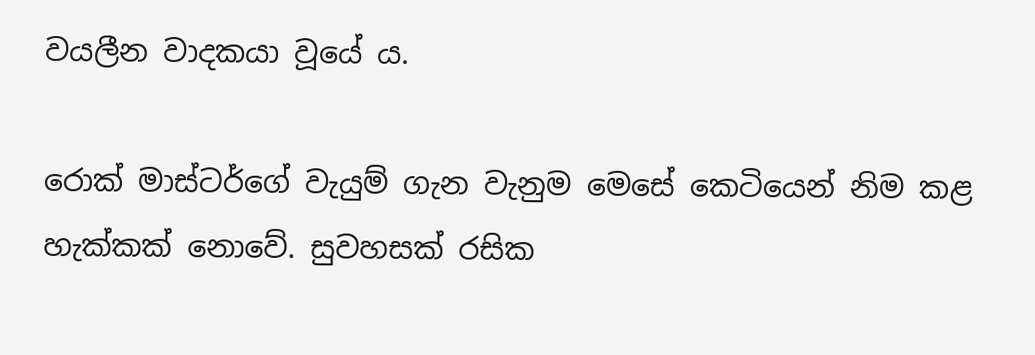වයලීන වාදකයා වූයේ ය.

රොක් මාස්ටර්ගේ වැයුම් ගැන වැනුම මෙසේ කෙටියෙන් නිම කළ හැක්කක් නොවේ. සුවහසක් රසික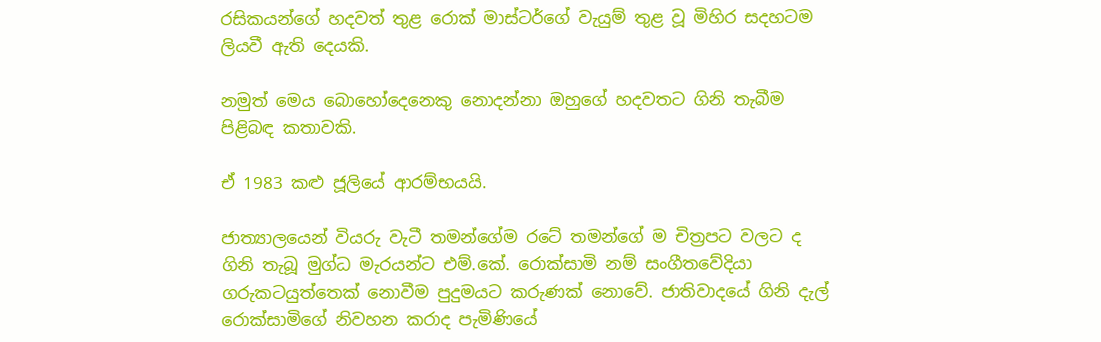රසිකයන්ගේ හදවත් තුළ රොක් මාස්ටර්ගේ වැයුම් තුළ වූ මිහිර සදහටම ලියවී ඇති දෙයකි.

නමුත් මෙය බොහෝදෙනෙකු නොදන්නා ඔහුගේ හදවතට ගිනි තැබීම පිළිබඳ කතාවකි.

ඒ 1983 කළු ජූලියේ ආරම්භයයි.

ජාත්‍යාලයෙන් වියරු වැටී තමන්ගේම රටේ තමන්ගේ ම චිත්‍රපට වලට ද ගිනි තැබූ මුග්ධ මැරයන්ට එම්.කේ. රොක්සාමි නම් සංගීතවේදියා ගරුකටයුත්තෙක් නොවීම පුදුමයට කරුණක් නොවේ. ජාතිවාදයේ ගිනි දැල් රොක්සාමිගේ නිවහන කරාද පැමිණියේ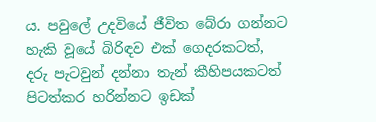ය. පවුලේ උදවියේ ජීවිත බේරා ගන්නට හැකි වූයේ බිරිඳව එක් ගෙදරකටත්, දරු පැටවුන් දන්නා තැන් කීහිපයකටත් පිටත්කර හරින්නට ඉඩක්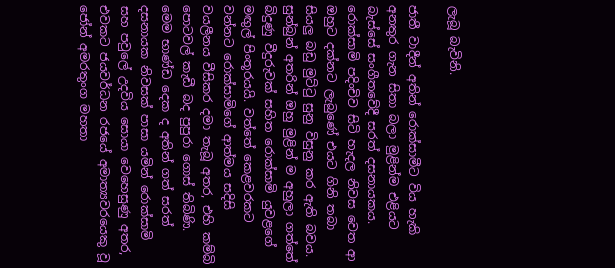ලැබූ බැවිනි.

ජාතී වාදීන් අතින් රොක්සාමීට විය හැකි අනතුර ගැන සිතා බලා මුළින්ම එළියට බැස්සේ සංගීතවේදී සරත් දසනායකය. රොක්සාමි පදිංචිව සිටි හැදල නිවස වෙත ආ ඔහුට දක්නට ලැබුණේ එයට ගිනි තබා සියලු බඩු මුට්ටු සුනු විසුනු කර ඇති බවය. සුන්බුන් අතරින් ඔහු මුළින් ම අහුලා ගත්තේ බිදුණු වීදුරුවක් සහිත රොක්සාමි යුවළගේ මඟුල් පිංතූරයයි. වත්තේ කෙළවරකට වන්නට රොක්සාමිගේ ආත්මය සදිසි වයලීනය වීසිකර දමා තැබූ අතර, එහි කම්බි පොටවල් කැඩී බද පුපුරා ගොස් තිබිණි. මෙම භාණ්ඩ දෙක ද අතින් ගත් සරත් දසනායක නිවසක් පාසා යමින් රොක්සාමි සහ පවුලේ උදවිය සොයා වෙහෙසුණු අතර, එවකට ජයවර්ධන රජයේ අමාත්‍යවරයෙකු වූ ජෝන් අමරතුංග මහතා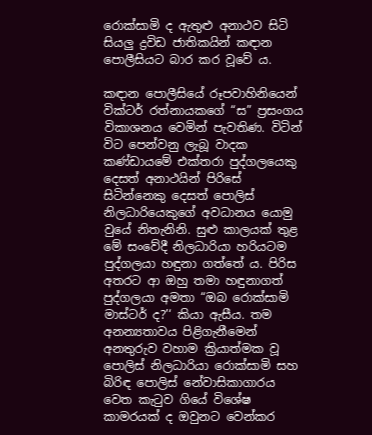රොක්සාමි ද ඇතුළු අනාථව සිටි සියලු ද්‍රවිඩ ජාතිකයින් කඳාන පොලීසියට බාර කර වූවේ ය.

කඳාන පොලීසියේ රූපවාහිනියෙන් වික්ටර් රත්නායකගේ “ස” ප්‍රසංගය විකාශනය වෙමින් පැවතිණ. විටින් විට පෙන්වනු ලැබූ වාදක කණ්ඩායමේ එක්තරා පුද්ගලයෙකු දෙසත් අනාථයින් පිරිසේ සිටින්නෙකු දෙසත් පොලිස් නිලධාරියෙකුගේ අවධානය යොමු වුයේ නිතැනිනි. සුළු කාලයක් තුළ මේ සංවේදී නිලධාරියා හරියටම පුද්ගලයා හඳුනා ගත්තේ ය. පිරිස අතරට ආ ඔහු තමා හඳුනාගත් පුද්ගලයා අමතා “ඔබ රොක්සාමි මාස්ටර් ද?’‘ කියා ඇසීය. තම අනන්‍යතාවය පිළිගැනීමෙන් අනතුරුව වහාම ක්‍රියාත්මක වූ පොලිස් නිලධාරියා රොක්සාමි සහ බිරිඳ පොලිස් නේවාසිකාගාරය වෙත කැටුව ගියේ විශේෂ කාමරයක් ද ඔවුනට වෙන්කර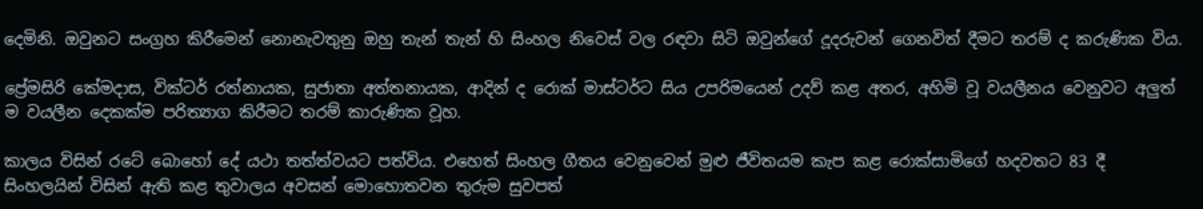දෙමිනි. ඔවුනට සංග්‍රහ කිරීමෙන් නොනැවතුනු ඔහු තැන් තැන් හි සිංහල නිවෙස් වල රඳවා සිටි ඔවුන්ගේ දූදරුවන් ගෙනවිත් දීමට තරම් ද කරුණික විය.

ප්‍රේමසිරි කේමදාස, වික්ටර් රත්නායක, සුජාතා අත්තනායක, ආදින් ද රොක් මාස්ටර්ට සිය උපරිමයෙන් උදව් කළ අතර, අහිමි වූ වයලීනය වෙනුවට අලුත් ම වයලීන දෙකක්ම පරිත්‍යාග කිරීමට තරම් කාරුණික වූහ.

කාලය විසින් රටේ බොහෝ දේ යථා තත්ත්වයට පත්විය. එහෙත් සිංහල ගීතය වෙනුවෙන් මුළු ජීවිතයම කැප කළ රොක්සාමිගේ හදවතට 83 දී සිංහලයින් විසින් ඇති කළ තුවාලය අවසන් මොහොතවන තුරුම සුවපත්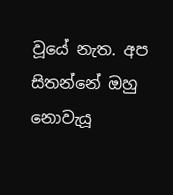වූයේ නැත. අප සිතන්නේ ඔහු නොවැයූ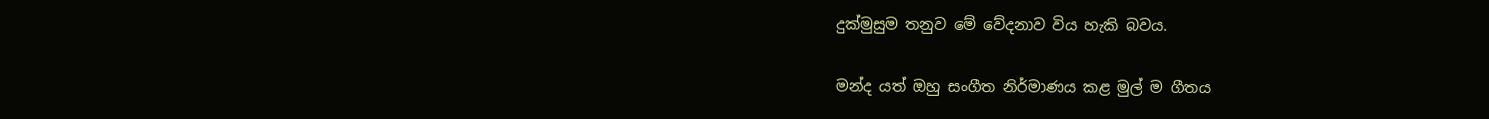දුක්මුසුම තනුව මේ වේදනාව විය හැකි බවය.

මන්ද යත් ඔහු සංගීත නිර්මාණය කළ මුල් ම ගීතය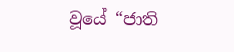වූයේ “ජාති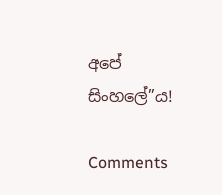අපේ සිංහලේ”ය!

Comments